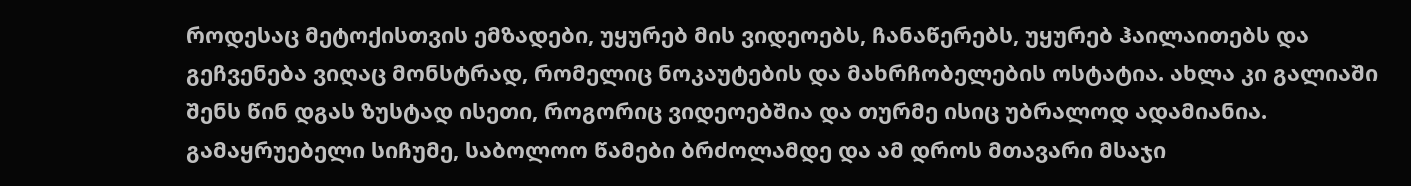როდესაც მეტოქისთვის ემზადები, უყურებ მის ვიდეოებს, ჩანაწერებს, უყურებ ჰაილაითებს და გეჩვენება ვიღაც მონსტრად, რომელიც ნოკაუტების და მახრჩობელების ოსტატია. ახლა კი გალიაში შენს წინ დგას ზუსტად ისეთი, როგორიც ვიდეოებშია და თურმე ისიც უბრალოდ ადამიანია. გამაყრუებელი სიჩუმე, საბოლოო წამები ბრძოლამდე და ამ დროს მთავარი მსაჯი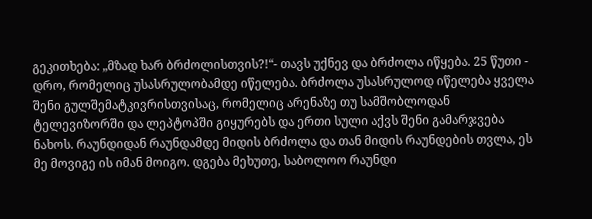გეკითხება: „მზად ხარ ბრძოლისთვის?!“- თავს უქნევ და ბრძოლა იწყება. 25 წუთი - დრო, რომელიც უსასრულობამდე იწელება. ბრძოლა უსასრულოდ იწელება ყველა შენი გულშემატკივრისთვისაც, რომელიც არენაზე თუ სამშობლოდან ტელევიზორში და ლეპტოპში გიყურებს და ერთი სული აქვს შენი გამარჯვება ნახოს. რაუნდიდან რაუნდამდე მიდის ბრძოლა და თან მიდის რაუნდების თვლა, ეს მე მოვიგე ის იმან მოიგო. დგება მეხუთე, საბოლოო რაუნდი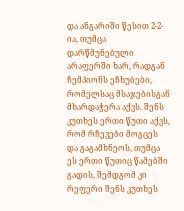და ანგარიში წესით 2-2-ია, თუმცა დარწმუნებული არაფერში ხარ, რადგან ჩემპიონს ეჩხუბები, რომელსაც მსაჯებისგან მხარდაჭერა აქვს. შენს კუთხეს ერთი წუთი აქვს, რომ რჩევები მოგცეს და გაგამხნეოს, თუმცა ეს ერთი წუთიც წამებში გადის, შემდგომ კი რეფერი შენს კუთხეს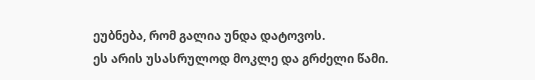ეუბნება, რომ გალია უნდა დატოვოს.
ეს არის უსასრულოდ მოკლე და გრძელი წამი.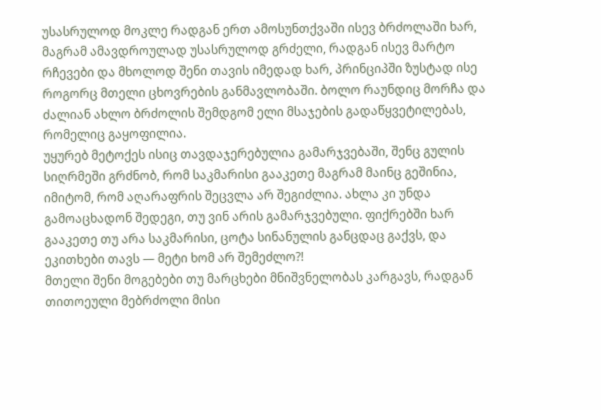უსასრულოდ მოკლე რადგან ერთ ამოსუნთქვაში ისევ ბრძოლაში ხარ, მაგრამ ამავდროულად უსასრულოდ გრძელი, რადგან ისევ მარტო რჩევები და მხოლოდ შენი თავის იმედად ხარ, პრინციპში ზუსტად ისე როგორც მთელი ცხოვრების განმავლობაში. ბოლო რაუნდიც მორჩა და ძალიან ახლო ბრძოლის შემდგომ ელი მსაჯების გადაწყვეტილებას, რომელიც გაყოფილია.
უყურებ მეტოქეს ისიც თავდაჯერებულია გამარჯვებაში, შენც გულის სიღრმეში გრძნობ, რომ საკმარისი გააკეთე მაგრამ მაინც გეშინია, იმიტომ, რომ აღარაფრის შეცვლა არ შეგიძლია. ახლა კი უნდა გამოაცხადონ შედეგი, თუ ვინ არის გამარჯვებული. ფიქრებში ხარ გააკეთე თუ არა საკმარისი, ცოტა სინანულის განცდაც გაქვს, და ეკითხები თავს — მეტი ხომ არ შემეძლო?!
მთელი შენი მოგებები თუ მარცხები მნიშვნელობას კარგავს, რადგან თითოეული მებრძოლი მისი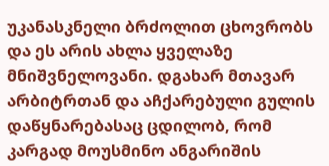უკანასკნელი ბრძოლით ცხოვრობს და ეს არის ახლა ყველაზე მნიშვნელოვანი. დგახარ მთავარ არბიტრთან და აჩქარებული გულის დაწყნარებასაც ცდილობ, რომ კარგად მოუსმინო ანგარიშის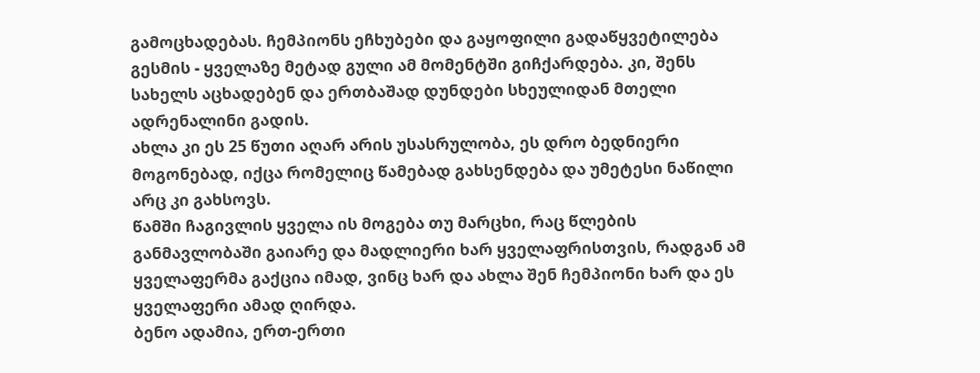გამოცხადებას. ჩემპიონს ეჩხუბები და გაყოფილი გადაწყვეტილება გესმის - ყველაზე მეტად გული ამ მომენტში გიჩქარდება. კი, შენს სახელს აცხადებენ და ერთბაშად დუნდები სხეულიდან მთელი ადრენალინი გადის.
ახლა კი ეს 25 წუთი აღარ არის უსასრულობა, ეს დრო ბედნიერი მოგონებად, იქცა რომელიც წამებად გახსენდება და უმეტესი ნაწილი არც კი გახსოვს.
წამში ჩაგივლის ყველა ის მოგება თუ მარცხი, რაც წლების განმავლობაში გაიარე და მადლიერი ხარ ყველაფრისთვის, რადგან ამ ყველაფერმა გაქცია იმად, ვინც ხარ და ახლა შენ ჩემპიონი ხარ და ეს ყველაფერი ამად ღირდა.
ბენო ადამია, ერთ-ერთი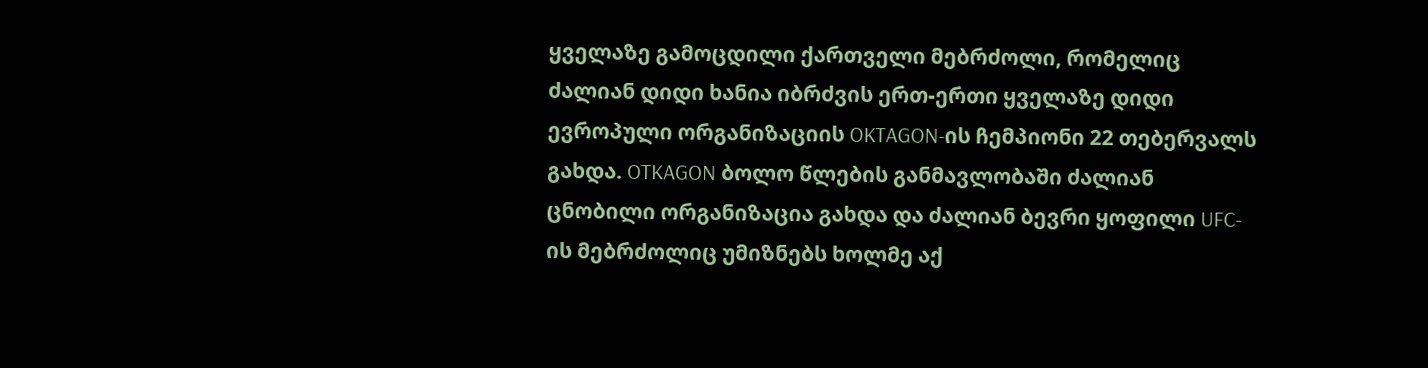ყველაზე გამოცდილი ქართველი მებრძოლი, რომელიც ძალიან დიდი ხანია იბრძვის ერთ-ერთი ყველაზე დიდი ევროპული ორგანიზაციის OKTAGON-ის ჩემპიონი 22 თებერვალს გახდა. OTKAGON ბოლო წლების განმავლობაში ძალიან ცნობილი ორგანიზაცია გახდა და ძალიან ბევრი ყოფილი UFC-ის მებრძოლიც უმიზნებს ხოლმე აქ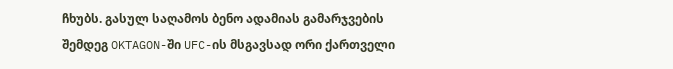ჩხუბს. გასულ საღამოს ბენო ადამიას გამარჯვების შემდეგ OKTAGON-ში UFC-ის მსგავსად ორი ქართველი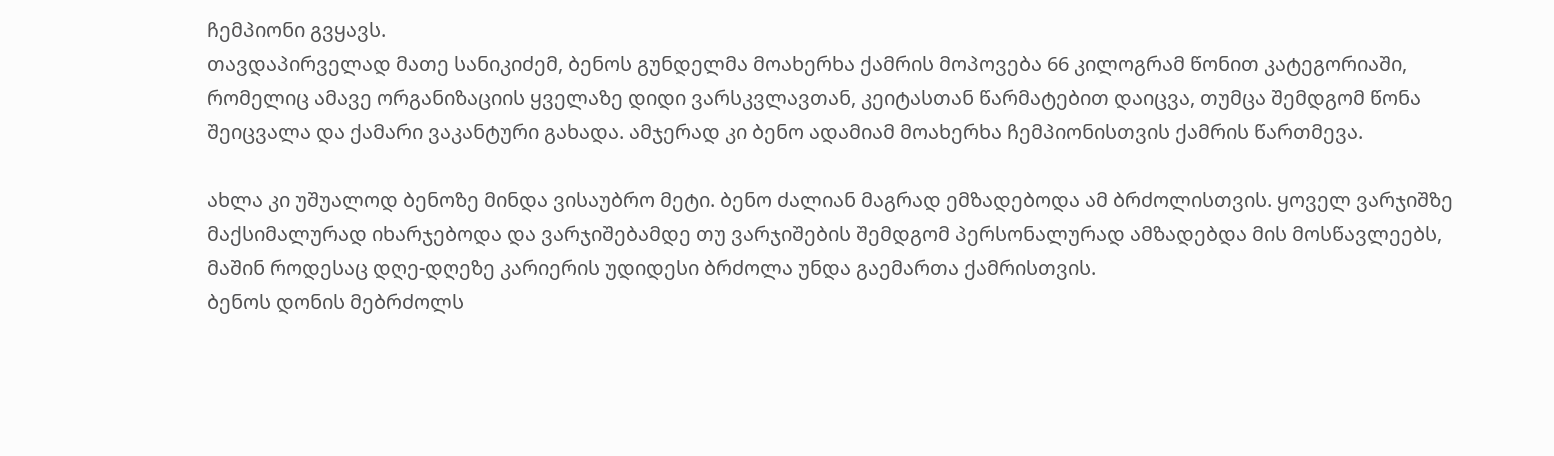ჩემპიონი გვყავს.
თავდაპირველად მათე სანიკიძემ, ბენოს გუნდელმა მოახერხა ქამრის მოპოვება 66 კილოგრამ წონით კატეგორიაში, რომელიც ამავე ორგანიზაციის ყველაზე დიდი ვარსკვლავთან, კეიტასთან წარმატებით დაიცვა, თუმცა შემდგომ წონა შეიცვალა და ქამარი ვაკანტური გახადა. ამჯერად კი ბენო ადამიამ მოახერხა ჩემპიონისთვის ქამრის წართმევა.

ახლა კი უშუალოდ ბენოზე მინდა ვისაუბრო მეტი. ბენო ძალიან მაგრად ემზადებოდა ამ ბრძოლისთვის. ყოველ ვარჯიშზე მაქსიმალურად იხარჯებოდა და ვარჯიშებამდე თუ ვარჯიშების შემდგომ პერსონალურად ამზადებდა მის მოსწავლეებს, მაშინ როდესაც დღე-დღეზე კარიერის უდიდესი ბრძოლა უნდა გაემართა ქამრისთვის.
ბენოს დონის მებრძოლს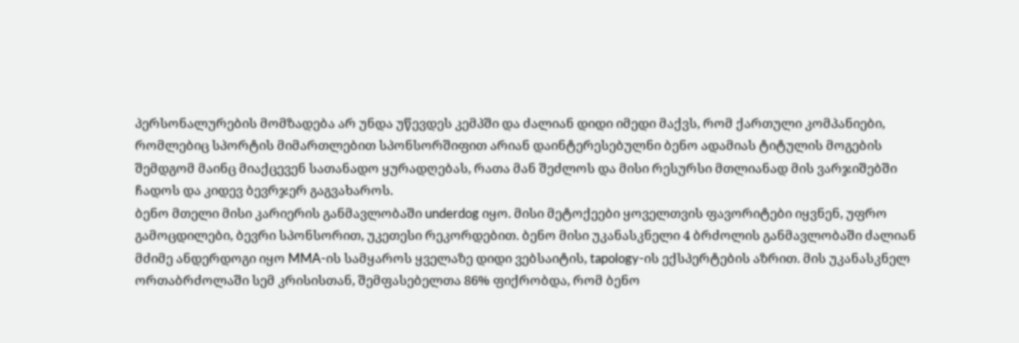პერსონალურების მომზადება არ უნდა უწევდეს კემპში და ძალიან დიდი იმედი მაქვს, რომ ქართული კომპანიები, რომლებიც სპორტის მიმართლებით სპონსორშიფით არიან დაინტერესებულნი ბენო ადამიას ტიტულის მოგების შემდგომ მაინც მიაქცევენ სათანადო ყურადღებას, რათა მან შეძლოს და მისი რესურსი მთლიანად მის ვარჯიშებში ჩადოს და კიდევ ბევრჯერ გაგვახაროს.
ბენო მთელი მისი კარიერის განმავლობაში underdog იყო. მისი მეტოქეები ყოველთვის ფავორიტები იყვნენ, უფრო გამოცდილები, ბევრი სპონსორით, უკეთესი რეკორდებით. ბენო მისი უკანასკნელი 4 ბრძოლის განმავლობაში ძალიან მძიმე ანდერდოგი იყო MMA-ის სამყაროს ყველაზე დიდი ვებსაიტის, tapology-ის ექსპერტების აზრით. მის უკანასკნელ ორთაბრძოლაში სემ კრისისთან, შემფასებელთა 86% ფიქრობდა, რომ ბენო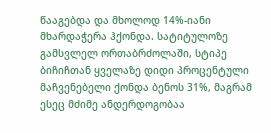წააგებდა და მხოლოდ 14%-იანი მხარდაჭერა ჰქონდა. სატიტულოზე გამსვლელ ორთაბრძოლაში, სტიპე ბიჩიჩთან ყველაზე დიდი პროცენტული მაჩვენებელი ქონდა ბენოს 31%, მაგრამ ესეც მძიმე ანდერდოგობაა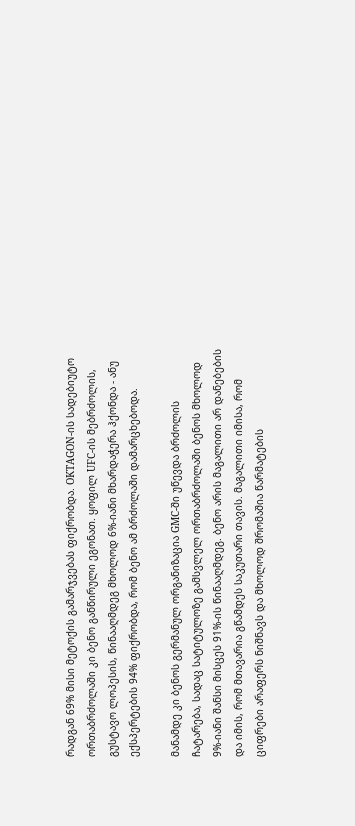რადგან 69% მისი მეტოქის გამარჯვებას ფიქრობდა. OKTAGON-ის სადებიუტო ორთაბრძოლაში კი ბენო განწირული ეგონათ. ყოფილ UFC-ის მებრძოლის, გუსტავო ლოპესის, წინააღმდეგ მხოლოდ 6%-იანი მხარდაჭერა ჰქონდა - ანუ ექსპერტების 94% ფიქრობდა, რომ ბენო ამ ბრძოლაში დამარცხებოდა.

მანამდე კი ბენოს გერმანულ ორგანიზაცია GMC-ში უწევდა ბრძოლის ჩატარება, სადაც სატიტულოზე გამსვლელ ორთაბრძოლაში ბენოს მხოლოდ 9%-იანი შანსი მისცეს 91%-ის წინააღმდეგ. ბენო არის მაგალითი არ დანებების და იმის, რომ მთავარია გწამდეს საკუთარი თავის. მაგალითი იმისა, რომ ციფრები არაფერს ნიშნავს და მხოლოდ შრომაშია წარმატების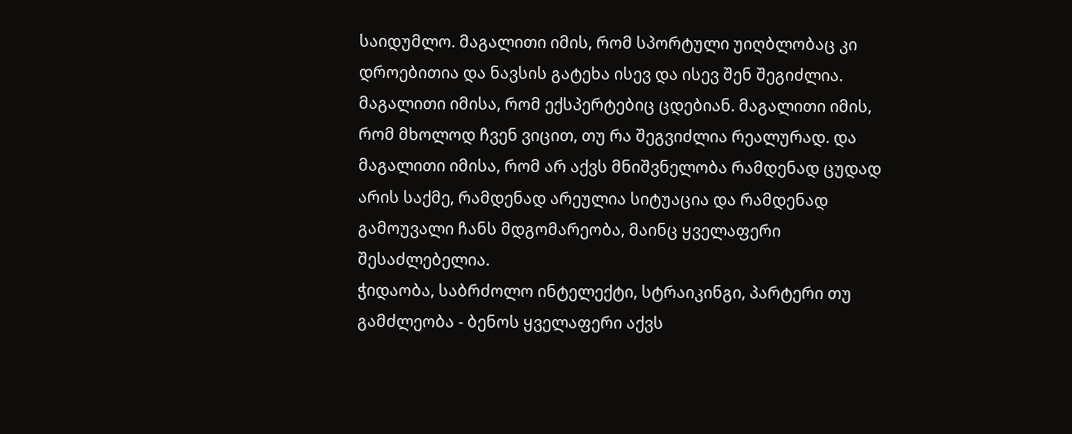საიდუმლო. მაგალითი იმის, რომ სპორტული უიღბლობაც კი დროებითია და ნავსის გატეხა ისევ და ისევ შენ შეგიძლია. მაგალითი იმისა, რომ ექსპერტებიც ცდებიან. მაგალითი იმის, რომ მხოლოდ ჩვენ ვიცით, თუ რა შეგვიძლია რეალურად. და მაგალითი იმისა, რომ არ აქვს მნიშვნელობა რამდენად ცუდად არის საქმე, რამდენად არეულია სიტუაცია და რამდენად გამოუვალი ჩანს მდგომარეობა, მაინც ყველაფერი შესაძლებელია.
ჭიდაობა, საბრძოლო ინტელექტი, სტრაიკინგი, პარტერი თუ გამძლეობა - ბენოს ყველაფერი აქვს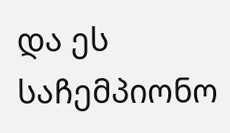და ეს საჩემპიონო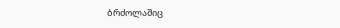ბრძოლაშიც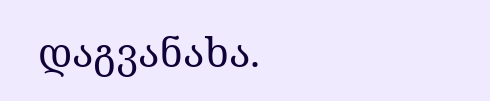დაგვანახა.